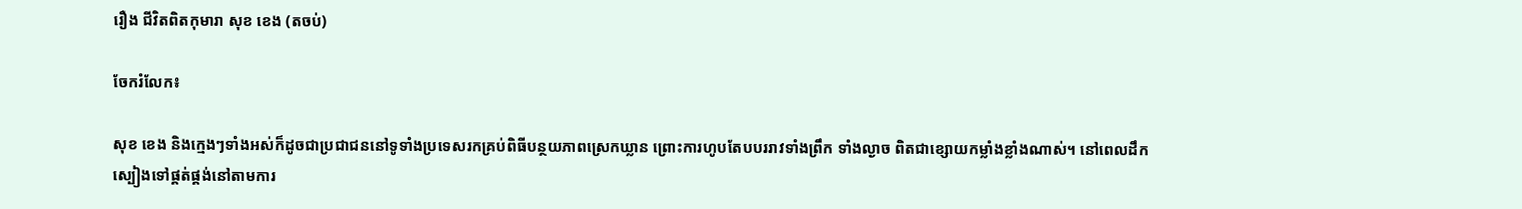រឿង ជីវិតពិតកុមារា សុខ ខេង (តចប់)

ចែករំលែក៖

សុខ ខេង និងក្មេងៗទាំងអស់ក៏ដូចជាប្រជាជននៅទូទាំងប្រទេសរកគ្រប់ពិធីបន្ថយភាពស្រេកឃ្លាន ព្រោះការហូបតែបបររាវទាំងព្រឹក ទាំងល្ងាច ពិតជាខ្សោយកម្លាំងខ្លាំងណាស់។ នៅពេលដឹកស្បៀងទៅផ្គត់ផ្គង់នៅតាមការ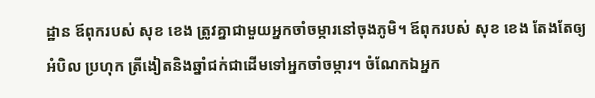ដ្ឋាន ឪពុករបស់ សុខ ខេង ត្រូវគ្នាជាមួយអ្នកចាំចម្ការនៅចុងភូមិ។ ឪពុករបស់ សុខ ខេង តែងតែឲ្យអំបិល ប្រហុក ត្រីងៀតនិងឆ្នាំជក់ជាដើមទៅអ្នកចាំចម្ការ។ ចំណែកឯអ្នក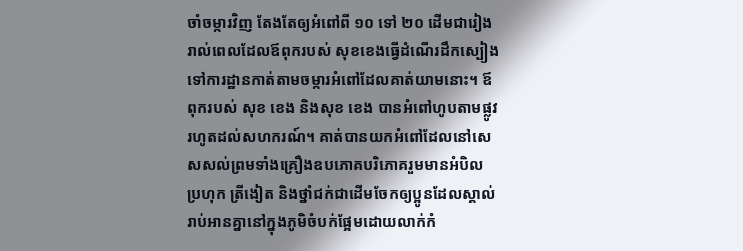ចាំចម្ការវិញ តែងតែឲ្យអំពៅពី ១០ ទៅ ២០ ដើមជារៀងរាល់ពេលដែលឪពុករបស់ សុខខេងធ្វើដំណើរដឹកស្បៀងទៅការដ្ឋានកាត់តាមចម្ការអំពៅដែលគាត់យាមនោះ។ ឪពុករបស់ សុខ ខេង និងសុខ ខេង បានអំពៅហូបតាមផ្លូវរហូតដល់សហករណ៍។ គាត់បានយកអំពៅដែលនៅសេសសល់ព្រមទាំងគ្រឿងឧបភោគបរិភោគរួមមានអំបិល ប្រហុក ត្រីងៀត និងថ្នាំជក់ជាដើមចែកឲ្យប្អូនដែលស្គាល់រាប់អានគ្នានៅក្នុងភូមិចំបក់ផ្អែមដោយលាក់កំ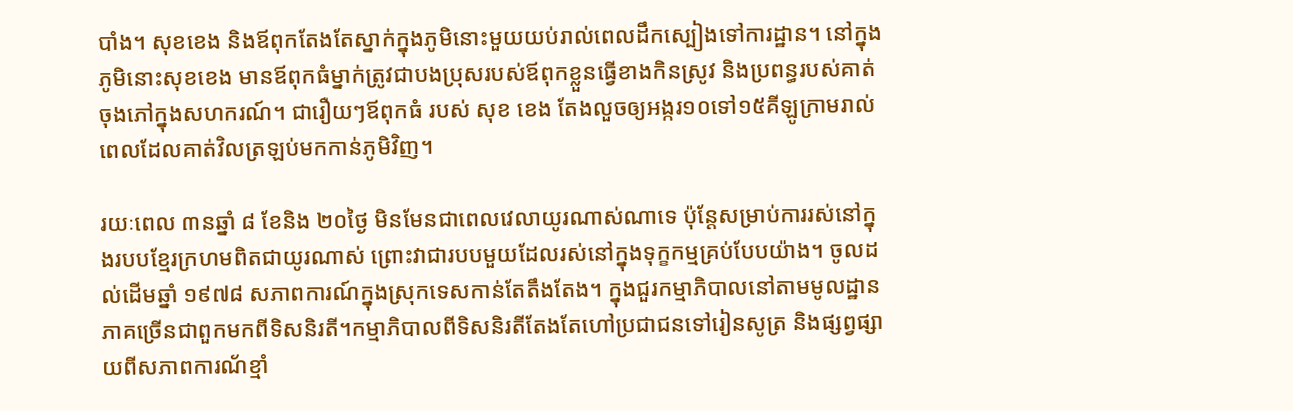បាំង។ សុខខេង និងឪពុកតែងតែស្នាក់ក្នុងភូមិនោះមួយយប់រាល់ពេលដឹកស្បៀងទៅការដ្ឋាន។ នៅក្នុងភូមិនោះសុខខេង មានឪពុកធំម្នាក់ត្រូវជាបងប្រុសរបស់ឪពុកខ្លួនធ្វើខាងកិនស្រូវ និងប្រពន្ធរបស់គាត់ចុងភៅក្នុងសហករណ៍។ ជារឿយៗឪពុកធំ របស់ សុខ ខេង តែងលួចឲ្យអង្ករ១០ទៅ១៥គីឡូក្រាមរាល់ពេលដែលគាត់វិលត្រឡប់មកកាន់ភូមិវិញ។

រយៈពេល ៣នឆ្នាំ ៨ ខែនិង ២០ថ្ងៃ មិនមែនជាពេលវេលាយូរណាស់ណាទេ ប៉ុន្តែសម្រាប់ការរស់នៅក្នុងរបបខ្មែរក្រហមពិតជាយូរណាស់ ព្រោះវាជារបបមួយដែលរស់នៅក្នុងទុក្ខកម្មគ្រប់បែបយ៉ាង។ ចូលដល់ដើមឆ្នាំ ១៩៧៨ សភាពការណ៍ក្នុងស្រុកទេសកាន់តែតឹងតែង។ ក្នុងជួរកម្មាភិបាលនៅតាមមូលដ្ឋានភាគច្រើនជាពួកមកពីទិសនិរតី។កម្មាភិបាលពីទិសនិរតីតែងតែហៅប្រជាជនទៅរៀនសូត្រ និងផ្សព្វផ្សាយពីសភាពការណ័ខ្មាំ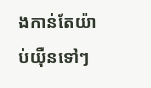ងកាន់តែយ៉ាប់យ៉ឺនទៅៗ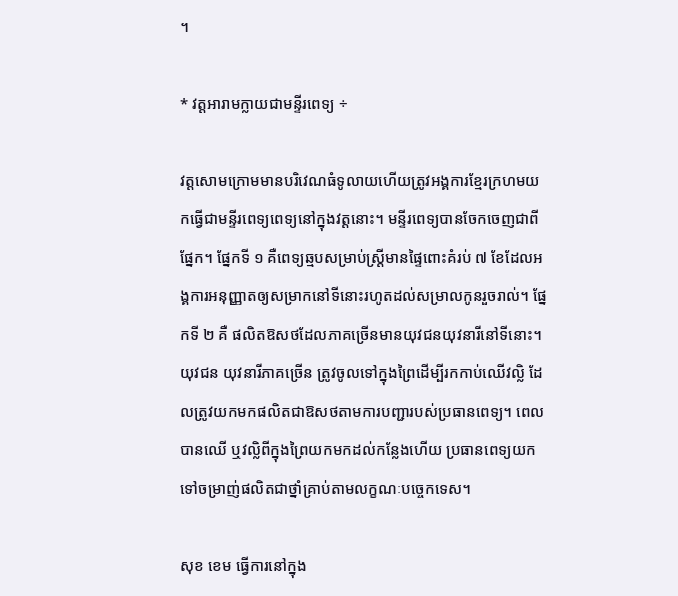។

* វត្តអារាមក្លាយជាមន្ទីរពេទ្យ ÷

វត្តសោមក្រោមមានបរិវេណធំទូលាយហើយត្រូវអង្គការខ្មែរក្រហមយកធ្វើជាមន្ទីរពេទ្យពេទ្យនៅក្នុងវត្តនោះ។ មន្ទីរពេទ្យបានចែកចេញជាពីផ្នែក។ ផ្នែកទី ១ គឺពេទ្យឆ្មបសម្រាប់ស្ត្រីមានផ្ទៃពោះគំរប់ ៧ ខែដែលអង្គការអនុញ្ញាតឲ្យសម្រាកនៅទីនោះរហូតដល់សម្រាលកូនរួចរាល់។ ផ្នែកទី ២ គឺ ផលិតឱសថដែលភាគច្រើនមានយុវជនយុវនារីនៅទីនោះ។ យុវជន យុវនារីភាគច្រើន ត្រូវចូលទៅក្នុងព្រៃដើម្បីរកកាប់ឈើវល្លិ ដែលត្រូវយកមកផលិតជាឱសថតាមការបញ្ជារបស់ប្រធានពេទ្យ។ ពេលបានឈើ ឬវល្លិពីក្នុងព្រៃយកមកដល់កន្លែងហើយ ប្រធានពេទ្យយកទៅចម្រាញ់ផលិតជាថ្នាំគ្រាប់តាមលក្ខណៈបច្ចេកទេស។

សុខ ខេម ធ្វើការនៅក្នុង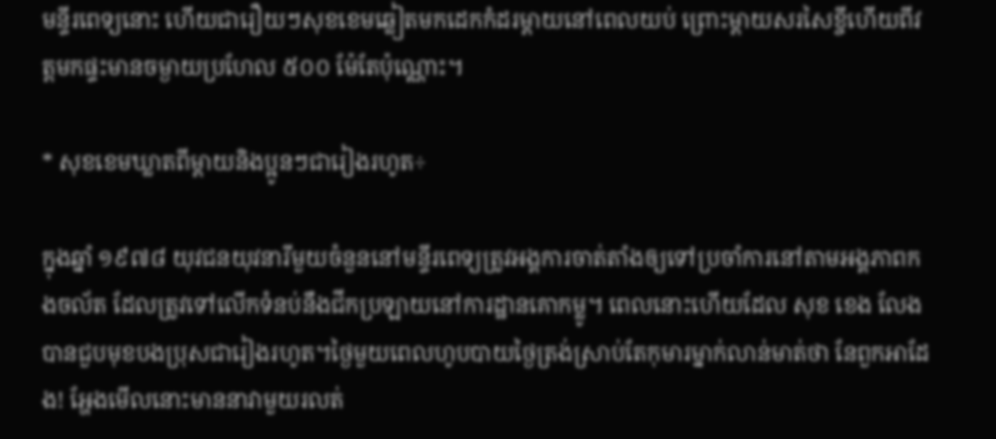មន្ទីរពេទ្យនោះ ហើយជារឿយៗសុខខេមឆ្លៀតមកដេកកំដរម្ដាយនៅពេលយប់ ព្រោះម្ដាយសរសៃខ្ចីហើយពីវត្តមកផ្ទះមានចម្ងាយប្រហែល ៥០០ ម៉ែតែប៉ុណ្ណោះ។

* សុខខេមឃ្លាតពីម្ដាយនិងប្អូនៗជារៀងរហូត÷

ក្នុងឆ្នាំ ១៩៧៨ យុវជនយុវនារីមួយចំនួននៅមន្ទីរពេទ្យត្រូវអង្គការចាត់តាំងឲ្យទៅប្រចាំការនៅតាមអង្គភាពកងចល័ត ដែលត្រូវទៅលើកទំនប់នឹងជីកប្រឡាយនៅការដ្ឋានគោកម្លូ។ ពេលនោះហើយដែល សុខ ខេង លែងបានជួបមុខបងប្រុសជារៀងរហូត។ថ្ងៃមួយពេលហូបបាយថ្ងៃត្រង់ស្រាប់តែកុមារម្នាក់លាន់មាត់ថា នែពួកអាដែង! អ្ហែងមើលនោះមាននាវាមួយរលត់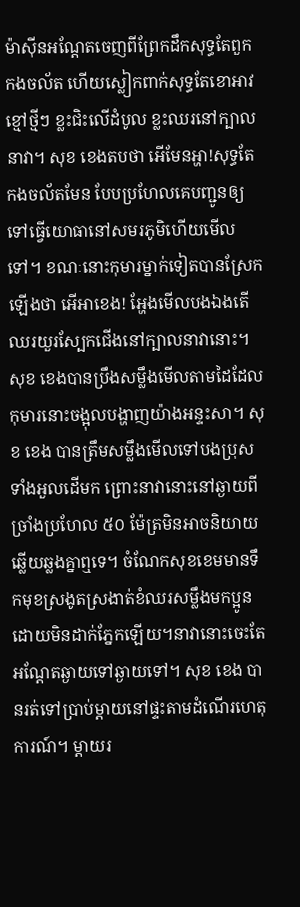ម៉ាស៊ីនអណ្ដែតចេញពីព្រែកដឹកសុទ្ធតែពួកកងចល័ត ហើយស្លៀកពាក់សុទ្ធតែខោអាវខ្មៅថ្មីៗ ខ្លះជិះលើដំបូល ខ្លះឈរនៅក្បាលនាវា។ សុខ ខេងតបថា អើមែនអ្ហា!សុទ្ធតែកងចល័តមែន បែបប្រហែលគេបញ្ជូនឲ្យទៅធ្វើយោធានៅសមរភូមិហើយមើលទៅ។ ខណៈនោះកុមារម្នាក់ទៀតបានស្រែកឡើងថា អើអាខេង! អ្ហែងមើលបងឯងតើឈរយួរស្បែកជើងនៅក្បាលនាវានោះ។ សុខ ខេងបានប្រឹងសម្លឹងមើលតាមដៃដែលកុមារនោះចង្អុលបង្ហាញយ៉ាងអន្ទះសា។ សុខ ខេង បានត្រឹមសម្លឹងមើលទៅបងប្រុសទាំងអួលដើមក ព្រោះនាវានោះនៅឆ្ងាយពីច្រាំងប្រហែល ៥០ ម៉ែត្រមិនអាចនិយាយឆ្លើយឆ្លងគ្នាឮទេ។ ចំណែកសុខខេមមានទឹកមុខស្រងូតស្រងាត់ខំឈរសម្លឹងមកប្អូនដោយមិនដាក់ភ្នែកឡើយ។នាវានោះចេះតែអណ្ដែតឆ្ងាយទៅឆ្ងាយទៅ។ សុខ ខេង បានរត់ទៅប្រាប់ម្ដាយនៅផ្ទះតាមដំណើរហេតុការណ៍។ ម្ដាយរ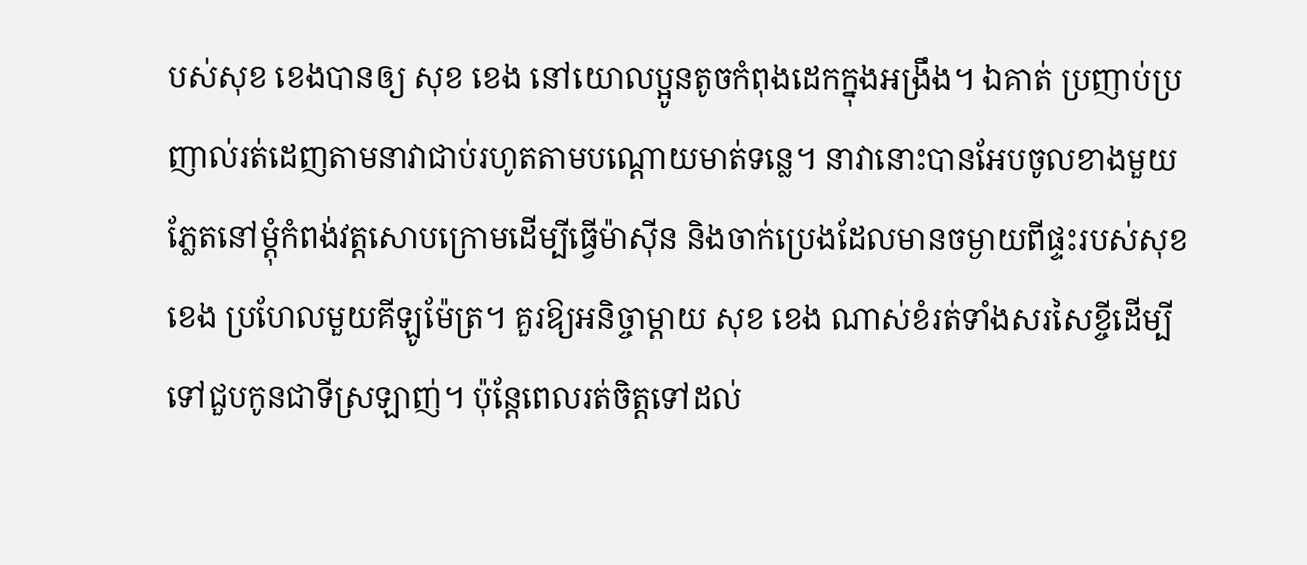បស់សុខ ខេងបានឲ្យ សុខ ខេង នៅយោលប្អូនតូចកំពុងដេកក្នុងអង្រឹង។ ឯគាត់ ប្រញាប់ប្រញាល់រត់ដេញតាមនាវាជាប់រហូតតាមបណ្ដោយមាត់ទន្លេ។ នាវានោះបានអែបចូលខាងមួយភ្លែតនៅម្ដុំកំពង់វត្តសោបក្រោមដើម្បីធ្វើម៉ាស៊ីន និងចាក់ប្រេងដែលមានចម្ងាយពីផ្ទះរបស់សុខ ខេង ប្រហែលមួយគីឡូម៉ែត្រ។ គួរឱ្យអនិច្ចាម្ដាយ សុខ ខេង ណាស់ខំរត់ទាំងសរសៃខ្ចីដើម្បីទៅជួបកូនជាទីស្រឡាញ់។ ប៉ុន្តែពេលរត់ចិត្តទៅដល់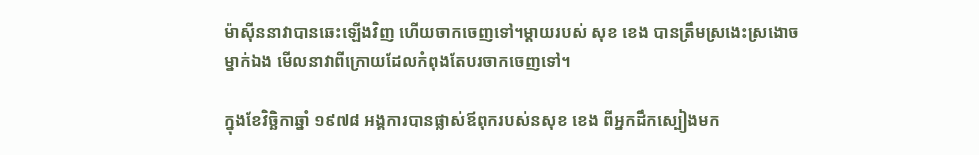ម៉ាស៊ីននាវាបានឆេះឡើងវិញ ហើយចាកចេញទៅ។ម្ដាយរបស់ សុខ ខេង បានត្រឹមស្រងេះស្រងោចម្នាក់ឯង មើលនាវាពីក្រោយដែលកំពុងតែបរចាកចេញទៅ។

ក្នុងខែវិច្ឆិកាឆ្នាំ ១៩៧៨ អង្គការបានផ្លាស់ឪពុករបស់នសុខ ខេង ពីអ្នកដឹកស្បៀងមក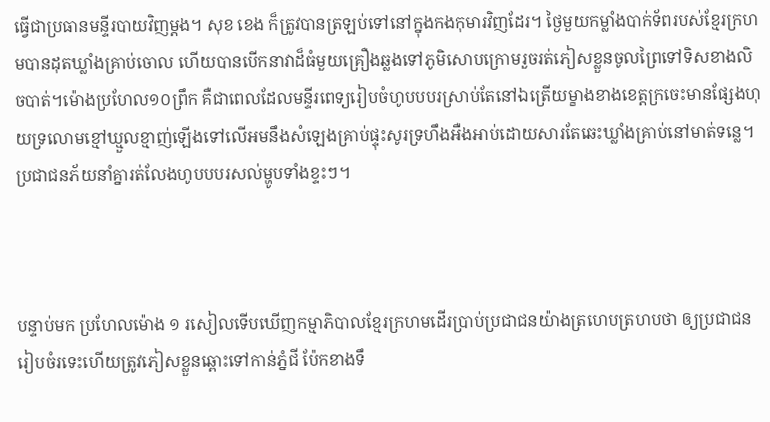ធ្វើជាប្រធានមន្ទីរបាយវិញម្ដង។ សុខ ខេង ក៏ត្រូវបានត្រឡប់ទៅនៅក្នុងកងកុមារវិញដែរ។ ថ្ងៃមួយកម្លាំងបាក់ទ័ពរបស់ខ្មែរក្រហមបានដុតឃ្លាំងគ្រាប់ចោល ហើយបានបើកនាវាដ៏ធំមួយគ្រឿងឆ្លងទៅភូមិសោបក្រោមរួចរត់ភៀសខ្លួនចូលព្រៃទៅទិសខាងលិចបាត់។ម៉ោងប្រហែល១០ព្រឹក គឺជាពេលដែលមន្ទីរពេទ្យរៀបចំហូបបបរស្រាប់តែនៅឯត្រើយម្ខាងខាងខេត្តក្រចេះមានផ្សែងហុយទ្រលោមខ្មៅឃ្មួលខ្មាញ់ឡើងទៅលើអមនឹងសំឡេងគ្រាប់ផ្ទុះសូរទ្រហឹងអឺងអាប់ដោយសារតែឆេះឃ្លាំងគ្រាប់នៅមាត់ទន្លេ។ ប្រជាជនភ័យនាំគ្នារត់លែងហូបបបរសល់ម្ហូបទាំងខ្ទះៗ។



បន្ទាប់មក ប្រហែលម៉ោង ១ រសៀលទើបឃើញកម្មាភិបាលខ្មែរក្រហមដើរប្រាប់ប្រជាជនយ៉ាងត្រហេបត្រហបថា ឲ្យប្រជាជនរៀបចំរទេះហើយត្រូវភៀសខ្លួនឆ្ពោះទៅកាន់ភ្នំជី ប៉ែកខាងទឹ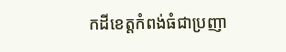កដីខេត្តកំពង់ធំជាប្រញា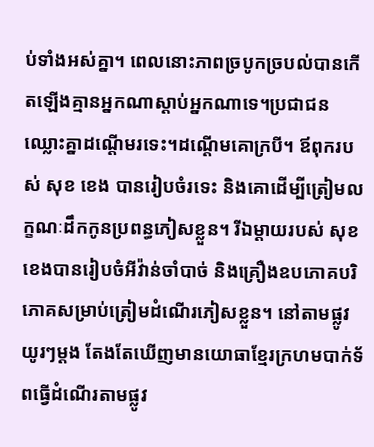ប់ទាំងអស់គ្នា។ ពេលនោះភាពច្របូកច្របល់បានកើតឡើងគ្មានអ្នកណាស្ដាប់អ្នកណាទេ។ប្រជាជនឈ្លោះគ្នាដណ្ដើមរទេះ។ដណ្ដើមគោក្របី។ ឪពុករបស់ សុខ ខេង បានរៀបចំរទេះ និងគោដើម្បីត្រៀមលក្ខណៈដឹកកូនប្រពន្ធភៀសខ្លួន។ រីឯម្ដាយរបស់ សុខ ខេងបានរៀបចំអីវ៉ាន់ចាំបាច់ និងគ្រឿងឧបភោគបរិភោគសម្រាប់ត្រៀមដំណើរភៀសខ្លួន។ នៅតាមផ្លូវយូរៗម្ដង តែងតែឃើញមានយោធាខ្មែរក្រហមបាក់ទ័ពធ្វើដំណើរតាមផ្លូវ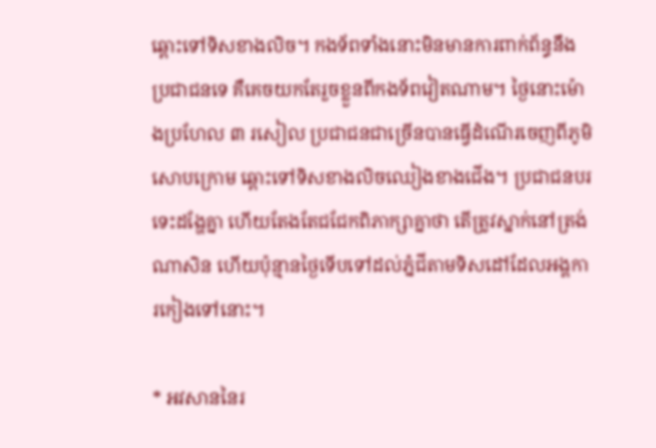ឆ្ពោះទៅទិសខាងលិច។ កងទ័ពទាំងនោះមិនមានការពាក់ព័ន្ធនឹងប្រជាជនទេ គឺគេចយកតែរួចខ្លួនពីកងទ័ពវៀតណាម។ ថ្ងៃនោះម៉ោងប្រហែល ៣ រសៀល ប្រជាជនជាច្រើនបានធ្វើដំណើរចេញពីភូមិសោបក្រោម ឆ្ពោះទៅទិសខាងលិចឈៀងខាងជើង។ ប្រជាជនបរទេះដង្ហែគ្នា ហើយតែងតែជជែកពិភាក្សាគ្នាថា តើត្រូវស្នាក់នៅត្រង់ណាសិន ហើយប៉ុន្មានថ្ងៃទើបទៅដល់ភ្នំជីតាមទិសដៅដែលអង្គការកៀងទៅនោះ។

* អវសាននៃរ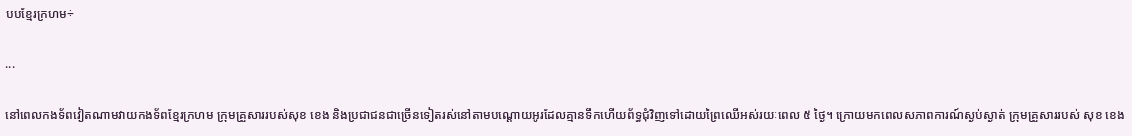បបខ្មែរក្រហម÷

...

នៅពេលកងទ័ពវៀតណាមវាយកងទ័ពខ្មែរក្រហម ក្រុមគ្រួសាររបស់សុខ ខេង និងប្រជាជនជាច្រើនទៀតរស់នៅតាមបណ្ដោយអូរដែលគ្មានទឹកហើយព័ទ្ធជុំវិញទៅដោយព្រៃឈើអស់រយៈពេល ៥ ថ្ងៃ។ ក្រោយមកពេលសភាពការណ៍ស្ងប់ស្ងាត់ ក្រុមគ្រួសាររបស់ សុខ ខេង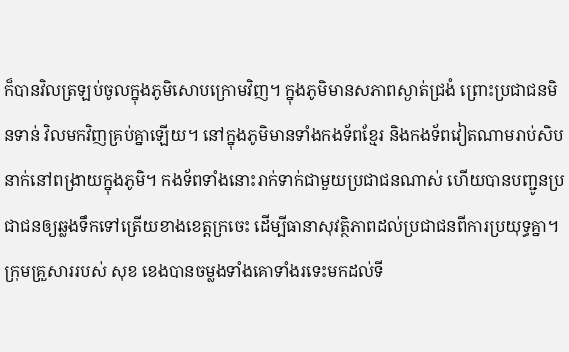ក៏បានវិលត្រឡប់ចូលក្នុងភូមិសោបក្រោមវិញ។ ក្នុងភូមិមានសភាពស្ងាត់ជ្រងំ ព្រោះប្រជាជនមិនទាន់ វិលមកវិញគ្រប់គ្នាឡើយ។ នៅក្នុងភូមិមានទាំងកងទ័ពខ្មែរ និងកងទ័ពវៀតណាមរាប់សិបនាក់នៅពង្រាយក្នុងភូមិ។ កងទ័ពទាំងនោះរាក់ទាក់ជាមួយប្រជាជនណាស់ ហើយបានបញ្ជូនប្រជាជនឲ្យឆ្លងទឹកទៅត្រើយខាងខេត្តក្រចេះ ដើម្បីធានាសុវត្ថិភាពដល់ប្រជាជនពីការប្រយុទ្ធគ្នា។ ក្រុមគ្រួសាររបស់ សុខ ខេងបានចម្លងទាំងគោទាំងរទេះមកដល់ទី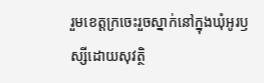រួមខេត្តក្រចេះរួចស្នាក់នៅក្នុងឃុំអូរឫស្សីដោយសុវត្ថិ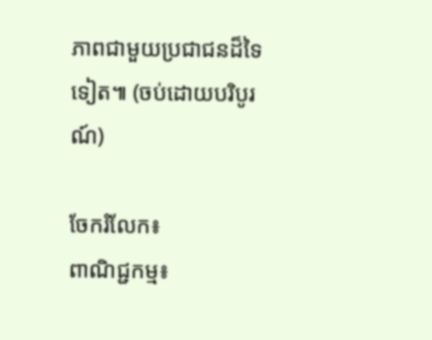ភាពជាមួយប្រជាជនដ៏ទៃទៀត៕ (ចប់ដោយបរិបូរណ៍)

ចែករំលែក៖
ពាណិជ្ជកម្ម៖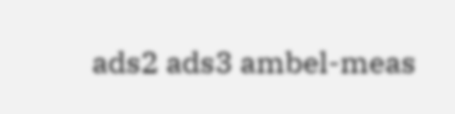ads2 ads3 ambel-meas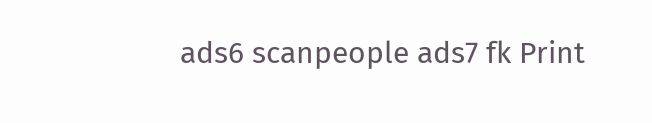ads6 scanpeople ads7 fk Print